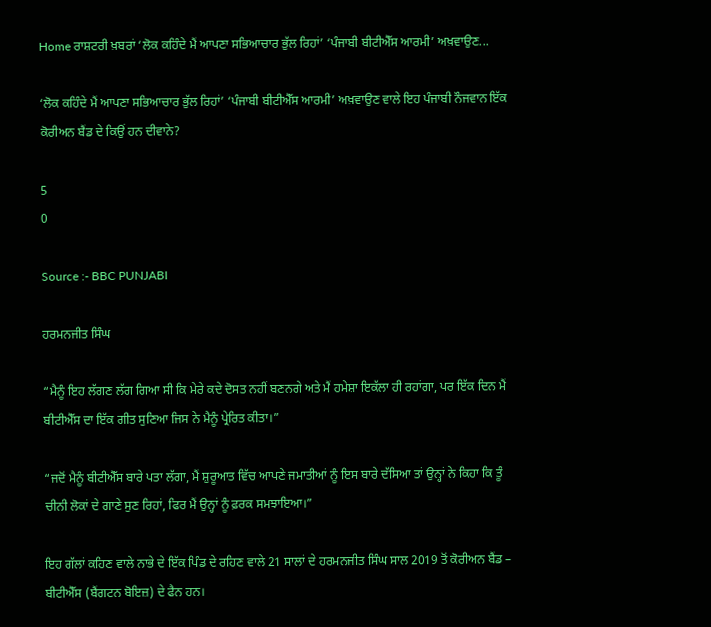Home ਰਾਸ਼ਟਰੀ ਖ਼ਬਰਾਂ ‘ਲੋਕ ਕਹਿੰਦੇ ਮੈਂ ਆਪਣਾ ਸਭਿਆਚਾਰ ਭੁੱਲ ਰਿਹਾਂ’ ‘ਪੰਜਾਬੀ ਬੀਟੀਐੱਸ ਆਰਮੀ’ ਅਖ਼ਵਾਉਣ...

‘ਲੋਕ ਕਹਿੰਦੇ ਮੈਂ ਆਪਣਾ ਸਭਿਆਚਾਰ ਭੁੱਲ ਰਿਹਾਂ’ ‘ਪੰਜਾਬੀ ਬੀਟੀਐੱਸ ਆਰਮੀ’ ਅਖ਼ਵਾਉਣ ਵਾਲੇ ਇਹ ਪੰਜਾਬੀ ਨੌਜਵਾਨ ਇੱਕ ਕੋਰੀਅਨ ਬੈਂਡ ਦੇ ਕਿਉਂ ਹਨ ਦੀਵਾਨੇ?

5
0

Source :- BBC PUNJABI

ਹਰਮਨਜੀਤ ਸਿੰਘ

“ਮੈਨੂੰ ਇਹ ਲੱਗਣ ਲੱਗ ਗਿਆ ਸੀ ਕਿ ਮੇਰੇ ਕਦੇ ਦੋਸਤ ਨਹੀਂ ਬਣਨਗੇ ਅਤੇ ਮੈਂ ਹਮੇਸ਼ਾ ਇਕੱਲਾ ਹੀ ਰਹਾਂਗਾ, ਪਰ ਇੱਕ ਦਿਨ ਮੈਂ ਬੀਟੀਐੱਸ ਦਾ ਇੱਕ ਗੀਤ ਸੁਣਿਆ ਜਿਸ ਨੇ ਮੈਨੂੰ ਪ੍ਰੇਰਿਤ ਕੀਤਾ।”

“ਜਦੋਂ ਮੈਨੂੰ ਬੀਟੀਐੱਸ ਬਾਰੇ ਪਤਾ ਲੱਗਾ, ਮੈਂ ਸ਼ੁਰੂਆਤ ਵਿੱਚ ਆਪਣੇ ਜਮਾਤੀਆਂ ਨੂੰ ਇਸ ਬਾਰੇ ਦੱਸਿਆ ਤਾਂ ਉਨ੍ਹਾਂ ਨੇ ਕਿਹਾ ਕਿ ਤੂੰ ਚੀਨੀ ਲੋਕਾਂ ਦੇ ਗਾਣੇ ਸੁਣ ਰਿਹਾਂ, ਫਿਰ ਮੈਂ ਉਨ੍ਹਾਂ ਨੂੰ ਫ਼ਰਕ ਸਮਝਾਇਆ।”

ਇਹ ਗੱਲਾਂ ਕਹਿਣ ਵਾਲੇ ਨਾਭੇ ਦੇ ਇੱਕ ਪਿੰਡ ਦੇ ਰਹਿਣ ਵਾਲੇ 21 ਸਾਲਾਂ ਦੇ ਹਰਮਨਜੀਤ ਸਿੰਘ ਸਾਲ 2019 ਤੋਂ ਕੋਰੀਅਨ ਬੈਂਡ – ਬੀਟੀਐੱਸ (ਬੈਂਗਟਨ ਬੋਇਜ਼) ਦੇ ਫੈਨ ਹਨ।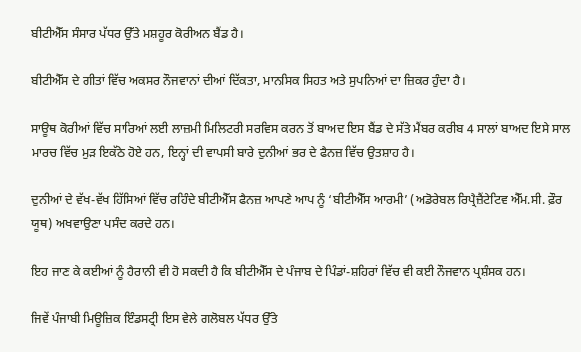ਬੀਟੀਐੱਸ ਸੰਸਾਰ ਪੱਧਰ ਉੱਤੇ ਮਸ਼ਹੂਰ ਕੋਰੀਅਨ ਬੈਂਡ ਹੈ।

ਬੀਟੀਐੱਸ ਦੇ ਗੀਤਾਂ ਵਿੱਚ ਅਕਸਰ ਨੌਜਵਾਨਾਂ ਦੀਆਂ ਦਿੱਕਤਾ, ਮਾਨਸਿਕ ਸਿਹਤ ਅਤੇ ਸੁਪਨਿਆਂ ਦਾ ਜ਼ਿਕਰ ਹੁੰਦਾ ਹੈ।

ਸਾਊਥ ਕੋਰੀਆਂ ਵਿੱਚ ਸਾਰਿਆਂ ਲਈ ਲਾਜ਼ਮੀ ਮਿਲਿਟਰੀ ਸਰਵਿਸ ਕਰਨ ਤੋਂ ਬਾਅਦ ਇਸ ਬੈਂਡ ਦੇ ਸੱਤੇ ਮੈਂਬਰ ਕਰੀਬ 4 ਸਾਲਾਂ ਬਾਅਦ ਇਸੇ ਸਾਲ ਮਾਰਚ ਵਿੱਚ ਮੁੜ ਇਕੱਠੇ ਹੋਏ ਹਨ, ਇਨ੍ਹਾਂ ਦੀ ਵਾਪਸੀ ਬਾਰੇ ਦੁਨੀਆਂ ਭਰ ਦੇ ਫੈਨਜ਼ ਵਿੱਚ ਉਤਸ਼ਾਹ ਹੈ।

ਦੁਨੀਆਂ ਦੇ ਵੱਖ-ਵੱਖ ਹਿੱਸਿਆਂ ਵਿੱਚ ਰਹਿੰਦੇ ਬੀਟੀਐੱਸ ਫੈਨਜ਼ ਆਪਣੇ ਆਪ ਨੂੰ ‘ਬੀਟੀਐੱਸ ਆਰਮੀ’ (ਅਡੋਰੇਬਲ ਰਿਪ੍ਰੈਜ਼ੈਂਟੇਟਿਵ ਐੱਮ.ਸੀ. ਫ਼ੌਰ ਯੂਥ) ਅਖਵਾਉਣਾ ਪਸੰਦ ਕਰਦੇ ਹਨ।

ਇਹ ਜਾਣ ਕੇ ਕਈਆਂ ਨੂੰ ਹੈਰਾਨੀ ਵੀ ਹੋ ਸਕਦੀ ਹੈ ਕਿ ਬੀਟੀਐੱਸ ਦੇ ਪੰਜਾਬ ਦੇ ਪਿੰਡਾਂ-ਸ਼ਹਿਰਾਂ ਵਿੱਚ ਵੀ ਕਈ ਨੌਜਵਾਨ ਪ੍ਰਸ਼ੰਸਕ ਹਨ।

ਜਿਵੇਂ ਪੰਜਾਬੀ ਮਿਊਜ਼ਿਕ ਇੰਡਸਟ੍ਰੀ ਇਸ ਵੇਲੇ ਗਲੋਬਲ ਪੱਧਰ ਉੱਤੇ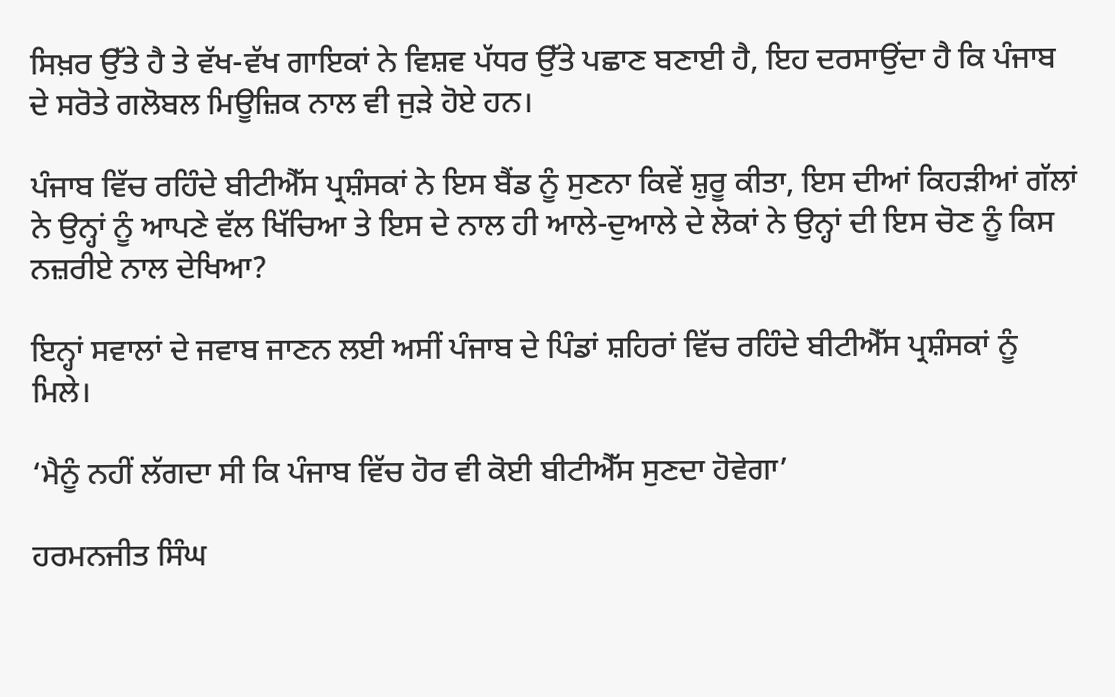ਸਿਖ਼ਰ ਉੱਤੇ ਹੈ ਤੇ ਵੱਖ-ਵੱਖ ਗਾਇਕਾਂ ਨੇ ਵਿਸ਼ਵ ਪੱਧਰ ਉੱਤੇ ਪਛਾਣ ਬਣਾਈ ਹੈ, ਇਹ ਦਰਸਾਉਂਦਾ ਹੈ ਕਿ ਪੰਜਾਬ ਦੇ ਸਰੋਤੇ ਗਲੋਬਲ ਮਿਊਜ਼ਿਕ ਨਾਲ ਵੀ ਜੁੜੇ ਹੋਏ ਹਨ।

ਪੰਜਾਬ ਵਿੱਚ ਰਹਿੰਦੇ ਬੀਟੀਐੱਸ ਪ੍ਰਸ਼ੰਸਕਾਂ ਨੇ ਇਸ ਬੈਂਡ ਨੂੰ ਸੁਣਨਾ ਕਿਵੇਂ ਸ਼ੁਰੂ ਕੀਤਾ, ਇਸ ਦੀਆਂ ਕਿਹੜੀਆਂ ਗੱਲਾਂ ਨੇ ਉਨ੍ਹਾਂ ਨੂੰ ਆਪਣੇ ਵੱਲ ਖਿੱਚਿਆ ਤੇ ਇਸ ਦੇ ਨਾਲ ਹੀ ਆਲੇ-ਦੁਆਲੇ ਦੇ ਲੋਕਾਂ ਨੇ ਉਨ੍ਹਾਂ ਦੀ ਇਸ ਚੋਣ ਨੂੰ ਕਿਸ ਨਜ਼ਰੀਏ ਨਾਲ ਦੇਖਿਆ?

ਇਨ੍ਹਾਂ ਸਵਾਲਾਂ ਦੇ ਜਵਾਬ ਜਾਣਨ ਲਈ ਅਸੀਂ ਪੰਜਾਬ ਦੇ ਪਿੰਡਾਂ ਸ਼ਹਿਰਾਂ ਵਿੱਚ ਰਹਿੰਦੇ ਬੀਟੀਐੱਸ ਪ੍ਰਸ਼ੰਸਕਾਂ ਨੂੰ ਮਿਲੇ।

‘ਮੈਨੂੰ ਨਹੀਂ ਲੱਗਦਾ ਸੀ ਕਿ ਪੰਜਾਬ ਵਿੱਚ ਹੋਰ ਵੀ ਕੋਈ ਬੀਟੀਐੱਸ ਸੁਣਦਾ ਹੋਵੇਗਾ’

ਹਰਮਨਜੀਤ ਸਿੰਘ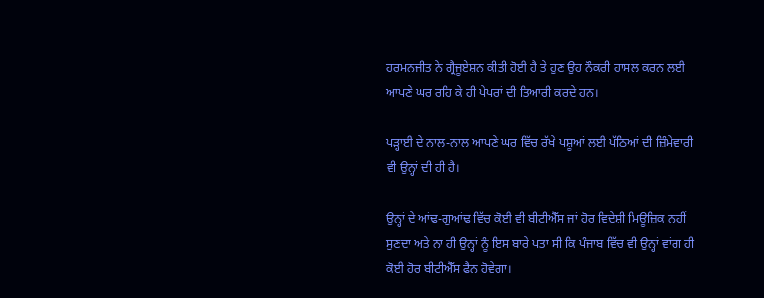ਹਰਮਨਜੀਤ ਨੇ ਗ੍ਰੈਜੂਏਸ਼ਨ ਕੀਤੀ ਹੋਈ ਹੈ ਤੇ ਹੁਣ ਉਹ ਨੌਕਰੀ ਹਾਸਲ ਕਰਨ ਲਈ ਆਪਣੇ ਘਰ ਰਹਿ ਕੇ ਹੀ ਪੇਪਰਾਂ ਦੀ ਤਿਆਰੀ ਕਰਦੇ ਹਨ।

ਪੜ੍ਹਾਈ ਦੇ ਨਾਲ-ਨਾਲ ਆਪਣੇ ਘਰ ਵਿੱਚ ਰੱਖੇ ਪਸ਼ੂਆਂ ਲਈ ਪੱਠਿਆਂ ਦੀ ਜ਼ਿੰਮੇਵਾਰੀ ਵੀ ਉਨ੍ਹਾਂ ਦੀ ਹੀ ਹੈ।

ਉਨ੍ਹਾਂ ਦੇ ਆਂਢ-ਗੁਆਂਢ ਵਿੱਚ ਕੋਈ ਵੀ ਬੀਟੀਐੱਸ ਜਾਂ ਹੋਰ ਵਿਦੇਸ਼ੀ ਮਿਊਜ਼ਿਕ ਨਹੀਂ ਸੁਣਦਾ ਅਤੇ ਨਾ ਹੀ ਉਨ੍ਹਾਂ ਨੂੰ ਇਸ ਬਾਰੇ ਪਤਾ ਸੀ ਕਿ ਪੰਜਾਬ ਵਿੱਚ ਵੀ ਉਨ੍ਹਾਂ ਵਾਂਗ ਹੀ ਕੋਈ ਹੋਰ ਬੀਟੀਐੱਸ ਫੈਨ ਹੋਵੇਗਾ।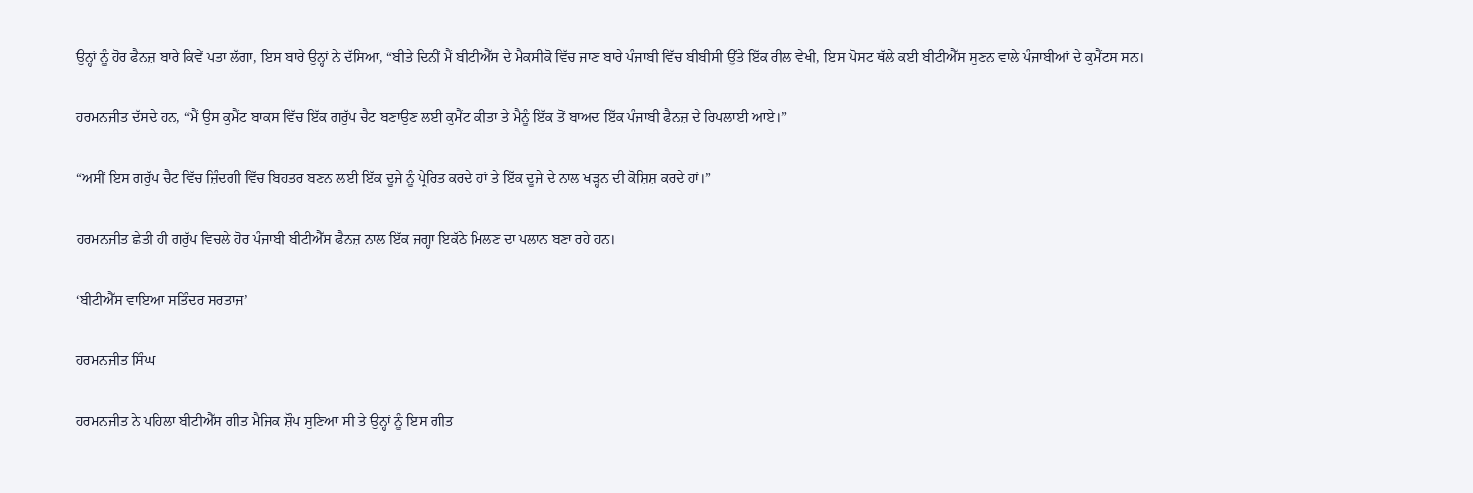ਉਨ੍ਹਾਂ ਨੂੰ ਹੋਰ ਫੈਨਜ਼ ਬਾਰੇ ਕਿਵੇਂ ਪਤਾ ਲੱਗਾ, ਇਸ ਬਾਰੇ ਉਨ੍ਹਾਂ ਨੇ ਦੱਸਿਆ, “ਬੀਤੇ ਦਿਨੀਂ ਮੈਂ ਬੀਟੀਐੱਸ ਦੇ ਮੈਕਸੀਕੋ ਵਿੱਚ ਜਾਣ ਬਾਰੇ ਪੰਜਾਬੀ ਵਿੱਚ ਬੀਬੀਸੀ ਉੱਤੇ ਇੱਕ ਰੀਲ ਵੇਖੀ, ਇਸ ਪੋਸਟ ਥੱਲੇ ਕਈ ਬੀਟੀਐੱਸ ਸੁਣਨ ਵਾਲੇ ਪੰਜਾਬੀਆਂ ਦੇ ਕੁਮੈਂਟਸ ਸਨ।

ਹਰਮਨਜੀਤ ਦੱਸਦੇ ਹਨ, “ਮੈਂ ਉਸ ਕੁਮੈਂਟ ਬਾਕਸ ਵਿੱਚ ਇੱਕ ਗਰੁੱਪ ਚੈਟ ਬਣਾਉਣ ਲਈ ਕੁਮੈਂਟ ਕੀਤਾ ਤੇ ਮੈਨੂੰ ਇੱਕ ਤੋਂ ਬਾਅਦ ਇੱਕ ਪੰਜਾਬੀ ਫੈਨਜ਼ ਦੇ ਰਿਪਲਾਈ ਆਏ।”

“ਅਸੀਂ ਇਸ ਗਰੁੱਪ ਚੈਟ ਵਿੱਚ ਜ਼ਿੰਦਗੀ ਵਿੱਚ ਬਿਹਤਰ ਬਣਨ ਲਈ ਇੱਕ ਦੂਜੇ ਨੂੰ ਪ੍ਰੇਰਿਤ ਕਰਦੇ ਹਾਂ ਤੇ ਇੱਕ ਦੂਜੇ ਦੇ ਨਾਲ ਖੜ੍ਹਨ ਦੀ ਕੋਸ਼ਿਸ਼ ਕਰਦੇ ਹਾਂ।”

ਹਰਮਨਜੀਤ ਛੇਤੀ ਹੀ ਗਰੁੱਪ ਵਿਚਲੇ ਹੋਰ ਪੰਜਾਬੀ ਬੀਟੀਐੱਸ ਫੈਨਜ਼ ਨਾਲ ਇੱਕ ਜਗ੍ਹਾ ਇਕੱਠੇ ਮਿਲਣ ਦਾ ਪਲਾਨ ਬਣਾ ਰਹੇ ਹਨ।

‘ਬੀਟੀਐੱਸ ਵਾਇਆ ਸਤਿੰਦਰ ਸਰਤਾਜ’

ਹਰਮਨਜੀਤ ਸਿੰਘ

ਹਰਮਨਜੀਤ ਨੇ ਪਹਿਲਾ ਬੀਟੀਐੱਸ ਗੀਤ ਮੈਜਿਕ ਸ਼ੌਪ ਸੁਣਿਆ ਸੀ ਤੇ ਉਨ੍ਹਾਂ ਨੂੰ ਇਸ ਗੀਤ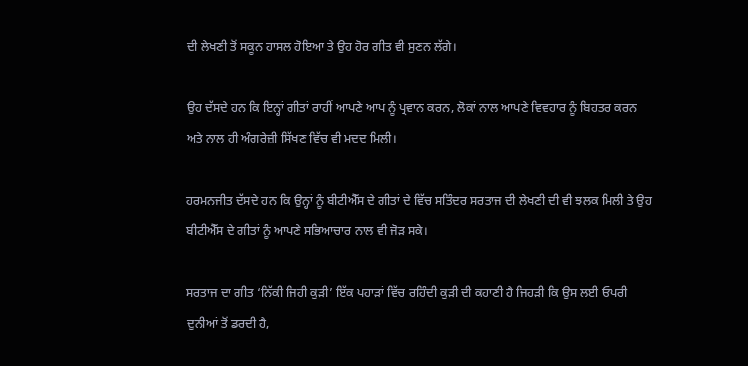ਦੀ ਲੇਖਣੀ ਤੋਂ ਸਕੂਨ ਹਾਸਲ ਹੋਇਆ ਤੇ ਉਹ ਹੋਰ ਗੀਤ ਵੀ ਸੁਣਨ ਲੱਗੇ।

ਉਹ ਦੱਸਦੇ ਹਨ ਕਿ ਇਨ੍ਹਾਂ ਗੀਤਾਂ ਰਾਹੀਂ ਆਪਣੇ ਆਪ ਨੂੰ ਪ੍ਰਵਾਨ ਕਰਨ, ਲੋਕਾਂ ਨਾਲ ਆਪਣੇ ਵਿਵਹਾਰ ਨੂੰ ਬਿਹਤਰ ਕਰਨ ਅਤੇ ਨਾਲ ਹੀ ਅੰਗਰੇਜ਼ੀ ਸਿੱਖਣ ਵਿੱਚ ਵੀ ਮਦਦ ਮਿਲੀ।

ਹਰਮਨਜੀਤ ਦੱਸਦੇ ਹਨ ਕਿ ਉਨ੍ਹਾਂ ਨੂੰ ਬੀਟੀਐੱਸ ਦੇ ਗੀਤਾਂ ਦੇ ਵਿੱਚ ਸਤਿੰਦਰ ਸਰਤਾਜ ਦੀ ਲੇਖਣੀ ਦੀ ਵੀ ਝਲਕ ਮਿਲੀ ਤੇ ਉਹ ਬੀਟੀਐੱਸ ਦੇ ਗੀਤਾਂ ਨੂੰ ਆਪਣੇ ਸਭਿਆਚਾਰ ਨਾਲ ਵੀ ਜੋੜ ਸਕੇ।

ਸਰਤਾਜ ਦਾ ਗੀਤ ‘ਨਿੱਕੀ ਜਿਹੀ ਕੁੜੀ’ ਇੱਕ ਪਹਾੜਾਂ ਵਿੱਚ ਰਹਿੰਦੀ ਕੁੜੀ ਦੀ ਕਹਾਣੀ ਹੈ ਜਿਹੜੀ ਕਿ ਉਸ ਲਈ ਓਪਰੀ ਦੁਨੀਆਂ ਤੋਂ ਡਰਦੀ ਹੈ,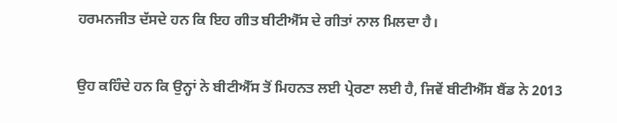ਹਰਮਨਜੀਤ ਦੱਸਦੇ ਹਨ ਕਿ ਇਹ ਗੀਤ ਬੀਟੀਐੱਸ ਦੇ ਗੀਤਾਂ ਨਾਲ ਮਿਲਦਾ ਹੈ।

ਉਹ ਕਹਿੰਦੇ ਹਨ ਕਿ ਉਨ੍ਹਾਂ ਨੇ ਬੀਟੀਐੱਸ ਤੋਂ ਮਿਹਨਤ ਲਈ ਪ੍ਰੇਰਣਾ ਲਈ ਹੈ, ਜਿਵੇਂ ਬੀਟੀਐੱਸ ਬੈਂਡ ਨੇ 2013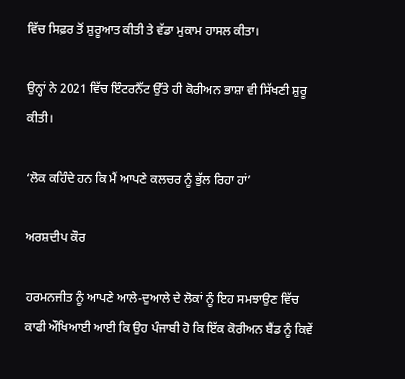ਵਿੱਚ ਸਿਫ਼ਰ ਤੋਂ ਸ਼ੁਰੂਆਤ ਕੀਤੀ ਤੇ ਵੱਡਾ ਮੁਕਾਮ ਹਾਸਲ ਕੀਤਾ।

ਉਨ੍ਹਾਂ ਨੇ 2021 ਵਿੱਚ ਇੰਟਰਨੈੱਟ ਉੱਤੇ ਹੀ ਕੋਰੀਅਨ ਭਾਸ਼ਾ ਵੀ ਸਿੱਖਣੀ ਸ਼ੁਰੂ ਕੀਤੀ।

‘ਲੋਕ ਕਹਿੰਦੇ ਹਨ ਕਿ ਮੈਂ ਆਪਣੇ ਕਲਚਰ ਨੂੰ ਭੁੱਲ ਰਿਹਾ ਹਾਂ’

ਅਰਸ਼ਦੀਪ ਕੌਰ

ਹਰਮਨਜੀਤ ਨੂੰ ਆਪਣੇ ਆਲੇ-ਦੁਆਲੇ ਦੇ ਲੋਕਾਂ ਨੂੰ ਇਹ ਸਮਝਾਉਣ ਵਿੱਚ ਕਾਫੀ ਔਖਿਆਈ ਆਈ ਕਿ ਉਹ ਪੰਜਾਬੀ ਹੋ ਕਿ ਇੱਕ ਕੋਰੀਅਨ ਬੈਂਡ ਨੂੰ ਕਿਵੇਂ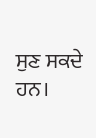ਸੁਣ ਸਕਦੇ ਹਨ।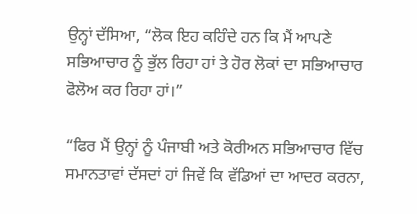ਉਨ੍ਹਾਂ ਦੱਸਿਆ, “ਲੋਕ ਇਹ ਕਹਿੰਦੇ ਹਨ ਕਿ ਮੈਂ ਆਪਣੇ ਸਭਿਆਚਾਰ ਨੂੰ ਭੁੱਲ ਰਿਹਾ ਹਾਂ ਤੇ ਹੋਰ ਲੋਕਾਂ ਦਾ ਸਭਿਆਚਾਰ ਫੋਲੋਅ ਕਰ ਰਿਹਾ ਹਾਂ।”

“ਫਿਰ ਮੈਂ ਉਨ੍ਹਾਂ ਨੂੰ ਪੰਜਾਬੀ ਅਤੇ ਕੋਰੀਅਨ ਸਭਿਆਚਾਰ ਵਿੱਚ ਸਮਾਨਤਾਵਾਂ ਦੱਸਦਾਂ ਹਾਂ ਜਿਵੇਂ ਕਿ ਵੱਡਿਆਂ ਦਾ ਆਦਰ ਕਰਨਾ,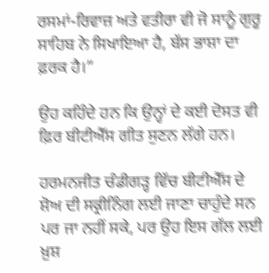ਰਸਮਾਂ-ਰਿਵਾਜ਼ ਅਤੇ ਵਤੀਰਾ ਵੀ ਜੋ ਸਾਨੂੰ ਗੁਰੂ ਸਾਹਿਬ ਨੇ ਸਿਖਾਇਆ ਹੈ, ਬੱਸ ਭਾਸ਼ਾ ਦਾ ਫ਼ਰਕ ਹੈ।”

ਉਹ ਕਹਿੰਦੇ ਹਨ ਕਿ ਉਨ੍ਹਾਂ ਦੇ ਕਈ ਦੋਸਤ ਵੀ ਫ਼ਿਰ ਬੀਟੀਐੱਸ ਗੀਤ ਸੁਣਨ ਲੱਗੇ ਹਨ।

ਹਰਮਨਜੀਤ ਚੰਡੀਗੜ੍ਹ ਵਿੱਚ ਬੀਟੀਐੱਸ ਦੇ ਸ਼ੋਅ ਦੀ ਸਕ੍ਰੀਨਿੰਗ ਲਈ ਜਾਣਾ ਚਾਹੁੰਦੇ ਸਨ ਪਰ ਜਾ ਨਹੀਂ ਸਕੇ, ਪਰ ਉਹ ਇਸ ਗੱਲ ਲਈ ਖ਼ੁਸ਼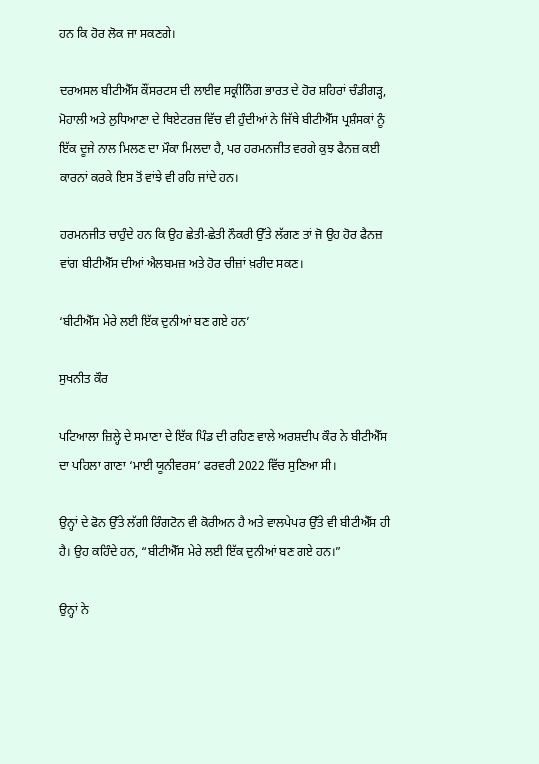ਹਨ ਕਿ ਹੋਰ ਲੋਕ ਜਾ ਸਕਣਗੇ।

ਦਰਅਸਲ ਬੀਟੀਐੱਸ ਕੌਂਸਰਟਸ ਦੀ ਲਾਈਵ ਸਕ੍ਰੀਨਿੰਗ ਭਾਰਤ ਦੇ ਹੋਰ ਸ਼ਹਿਰਾਂ ਚੰਡੀਗੜ੍ਹ, ਮੋਹਾਲੀ ਅਤੇ ਲੁਧਿਆਣਾ ਦੇ ਥਿਏਟਰਜ਼ ਵਿੱਚ ਵੀ ਹੁੰਦੀਆਂ ਨੇ ਜਿੱਥੇ ਬੀਟੀਐੱਸ ਪ੍ਰਸ਼ੰਸਕਾਂ ਨੂੰ ਇੱਕ ਦੂਜੇ ਨਾਲ ਮਿਲਣ ਦਾ ਮੌਕਾ ਮਿਲਦਾ ਹੈ, ਪਰ ਹਰਮਨਜੀਤ ਵਰਗੇ ਕੁਝ ਫੈਨਜ਼ ਕਈ ਕਾਰਨਾਂ ਕਰਕੇ ਇਸ ਤੋਂ ਵਾਂਝੇ ਵੀ ਰਹਿ ਜਾਂਦੇ ਹਨ।

ਹਰਮਨਜੀਤ ਚਾਹੁੰਦੇ ਹਨ ਕਿ ਉਹ ਛੇਤੀ-ਛੇਤੀ ਨੌਕਰੀ ਉੱਤੇ ਲੱਗਣ ਤਾਂ ਜੋ ਉਹ ਹੋਰ ਫੈਨਜ਼ ਵਾਂਗ ਬੀਟੀਐੱਸ ਦੀਆਂ ਐਲਬਮਜ਼ ਅਤੇ ਹੋਰ ਚੀਜ਼ਾਂ ਖ਼ਰੀਦ ਸਕਣ।

‘ਬੀਟੀਐੱਸ ਮੇਰੇ ਲਈ ਇੱਕ ਦੁਨੀਆਂ ਬਣ ਗਏ ਹਨ’

ਸੁਖਨੀਤ ਕੌਰ

ਪਟਿਆਲਾ ਜ਼ਿਲ੍ਹੇ ਦੇ ਸਮਾਣਾ ਦੇ ਇੱਕ ਪਿੰਡ ਦੀ ਰਹਿਣ ਵਾਲੇ ਅਰਸ਼ਦੀਪ ਕੌਰ ਨੇ ਬੀਟੀਐੱਸ ਦਾ ਪਹਿਲਾ ਗਾਣਾ ‘ਮਾਈ ਯੂਨੀਵਰਸ’ ਫਰਵਰੀ 2022 ਵਿੱਚ ਸੁਣਿਆ ਸੀ।

ਉਨ੍ਹਾਂ ਦੇ ਫੋਨ ਉੱਤੇ ਲੱਗੀ ਰਿੰਗਟੋਨ ਵੀ ਕੋਰੀਅਨ ਹੈ ਅਤੇ ਵਾਲਪੇਪਰ ਉੱਤੇ ਵੀ ਬੀਟੀਐੱਸ ਹੀ ਹੈ। ਉਹ ਕਹਿੰਦੇ ਹਨ, “ਬੀਟੀਐੱਸ ਮੇਰੇ ਲਈ ਇੱਕ ਦੁਨੀਆਂ ਬਣ ਗਏ ਹਨ।”

ਉਨ੍ਹਾਂ ਨੇ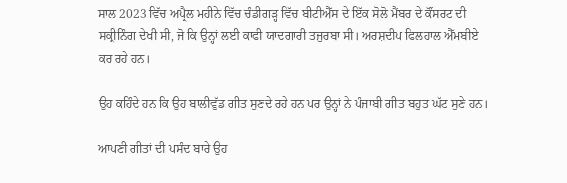ਸਾਲ 2023 ਵਿੱਚ ਅਪ੍ਰੈਲ ਮਹੀਨੇ ਵਿੱਚ ਚੰਡੀਗੜ੍ਹ ਵਿੱਚ ਬੀਟੀਐੱਸ ਦੇ ਇੱਕ ਸੋਲੋ ਮੈਂਬਰ ਦੇ ਕੌਂਸਰਟ ਦੀ ਸਕ੍ਰੀਨਿੰਗ ਦੇਖੀ ਸੀ, ਜੋ ਕਿ ਉਨ੍ਹਾਂ ਲਈ ਕਾਫੀ ਯਾਦਗਾਰੀ ਤਜੁਰਬਾ ਸੀ। ਅਰਸ਼ਦੀਪ ਫਿਲਹਾਲ ਐੱਮਬੀਏ ਕਰ ਰਹੇ ਹਨ।

ਉਹ ਕਹਿੰਦੇ ਹਨ ਕਿ ਉਹ ਬਾਲੀਵੁੱਡ ਗੀਤ ਸੁਣਦੇ ਰਹੇ ਹਨ ਪਰ ਉਨ੍ਹਾਂ ਨੇ ਪੰਜਾਬੀ ਗੀਤ ਬਹੁਤ ਘੱਟ ਸੁਣੇ ਹਨ।

ਆਪਣੀ ਗੀਤਾਂ ਦੀ ਪਸੰਦ ਬਾਰੇ ਉਹ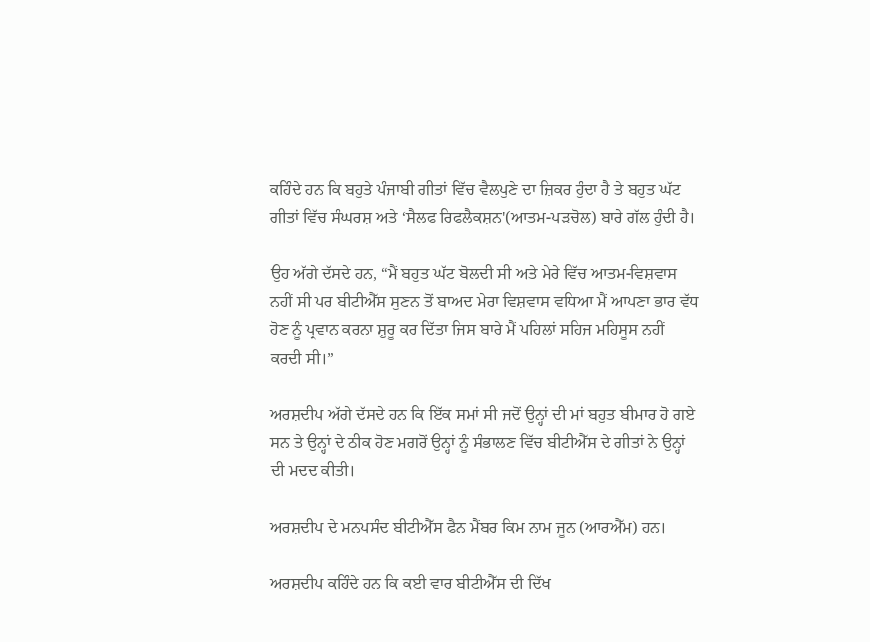ਕਹਿੰਦੇ ਹਨ ਕਿ ਬਹੁਤੇ ਪੰਜਾਬੀ ਗੀਤਾਂ ਵਿੱਚ ਵੈਲਪੁਣੇ ਦਾ ਜ਼ਿਕਰ ਹੁੰਦਾ ਹੈ ਤੇ ਬਹੁਤ ਘੱਟ ਗੀਤਾਂ ਵਿੱਚ ਸੰਘਰਸ਼ ਅਤੇ ‘ਸੈਲਫ ਰਿਫਲੈਕਸ਼ਨ'(ਆਤਮ-ਪੜਚੋਲ) ਬਾਰੇ ਗੱਲ ਹੁੰਦੀ ਹੈ।

ਉਹ ਅੱਗੇ ਦੱਸਦੇ ਹਨ, “ਮੈਂ ਬਹੁਤ ਘੱਟ ਬੋਲਦੀ ਸੀ ਅਤੇ ਮੇਰੇ ਵਿੱਚ ਆਤਮ-ਵਿਸ਼ਵਾਸ ਨਹੀਂ ਸੀ ਪਰ ਬੀਟੀਐੱਸ ਸੁਣਨ ਤੋਂ ਬਾਅਦ ਮੇਰਾ ਵਿਸ਼ਵਾਸ ਵਧਿਆ ਮੈਂ ਆਪਣਾ ਭਾਰ ਵੱਧ ਹੋਣ ਨੂੰ ਪ੍ਰਵਾਨ ਕਰਨਾ ਸ਼ੁਰੂ ਕਰ ਦਿੱਤਾ ਜਿਸ ਬਾਰੇ ਮੈਂ ਪਹਿਲਾਂ ਸਹਿਜ ਮਹਿਸੂਸ ਨਹੀਂ ਕਰਦੀ ਸੀ।”

ਅਰਸ਼ਦੀਪ ਅੱਗੇ ਦੱਸਦੇ ਹਨ ਕਿ ਇੱਕ ਸਮਾਂ ਸੀ ਜਦੋਂ ਉਨ੍ਹਾਂ ਦੀ ਮਾਂ ਬਹੁਤ ਬੀਮਾਰ ਹੋ ਗਏ ਸਨ ਤੇ ਉਨ੍ਹਾਂ ਦੇ ਠੀਕ ਹੋਣ ਮਗਰੋਂ ਉਨ੍ਹਾਂ ਨੂੰ ਸੰਭਾਲਣ ਵਿੱਚ ਬੀਟੀਐੱਸ ਦੇ ਗੀਤਾਂ ਨੇ ਉਨ੍ਹਾਂ ਦੀ ਮਦਦ ਕੀਤੀ।

ਅਰਸ਼ਦੀਪ ਦੇ ਮਨਪਸੰਦ ਬੀਟੀਐੱਸ ਫੈਨ ਮੈਂਬਰ ਕਿਮ ਨਾਮ ਜੂਨ (ਆਰਐੱਮ) ਹਨ।

ਅਰਸ਼ਦੀਪ ਕਹਿੰਦੇ ਹਨ ਕਿ ਕਈ ਵਾਰ ਬੀਟੀਐੱਸ ਦੀ ਦਿੱਖ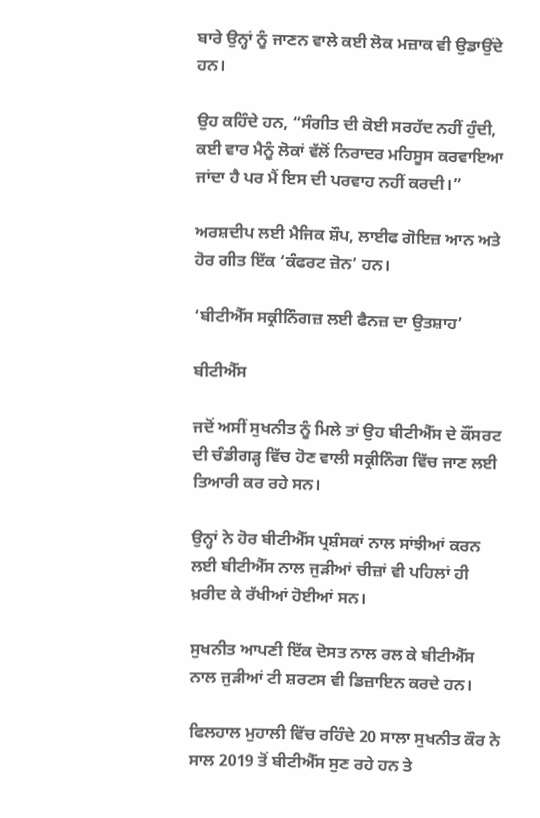ਬਾਰੇ ਉਨ੍ਹਾਂ ਨੂੰ ਜਾਣਨ ਵਾਲੇ ਕਈ ਲੋਕ ਮਜ਼ਾਕ ਵੀ ਉਡਾਉਂਦੇ ਹਨ।

ਉਹ ਕਹਿੰਦੇ ਹਨ, “ਸੰਗੀਤ ਦੀ ਕੋਈ ਸਰਹੱਦ ਨਹੀਂ ਹੁੰਦੀ, ਕਈ ਵਾਰ ਮੈਨੂੰ ਲੋਕਾਂ ਵੱਲੋਂ ਨਿਰਾਦਰ ਮਹਿਸੂਸ ਕਰਵਾਇਆ ਜਾਂਦਾ ਹੈ ਪਰ ਮੈਂ ਇਸ ਦੀ ਪਰਵਾਹ ਨਹੀਂ ਕਰਦੀ।”

ਅਰਸ਼ਦੀਪ ਲਈ ਮੈਜਿਕ ਸ਼ੌਪ, ਲਾਈਫ ਗੋਇਜ਼ ਆਨ ਅਤੇ ਹੋਰ ਗੀਤ ਇੱਕ ‘ਕੰਫਰਟ ਜ਼ੋਨ’ ਹਨ।

‘ਬੀਟੀਐੱਸ ਸਕ੍ਰੀਨਿੰਗਜ਼ ਲਈ ਫੈਨਜ਼ ਦਾ ਉਤਸ਼ਾਹ’

ਬੀਟੀਐੱਸ

ਜਦੋਂ ਅਸੀਂ ਸੁਖਨੀਤ ਨੂੰ ਮਿਲੇ ਤਾਂ ਉਹ ਬੀਟੀਐੱਸ ਦੇ ਕੌਂਸਰਟ ਦੀ ਚੰਡੀਗੜ੍ਹ ਵਿੱਚ ਹੋਣ ਵਾਲੀ ਸਕ੍ਰੀਨਿੰਗ ਵਿੱਚ ਜਾਣ ਲਈ ਤਿਆਰੀ ਕਰ ਰਹੇ ਸਨ।

ਉਨ੍ਹਾਂ ਨੇ ਹੋਰ ਬੀਟੀਐੱਸ ਪ੍ਰਸ਼ੰਸਕਾਂ ਨਾਲ ਸਾਂਝੀਆਂ ਕਰਨ ਲਈ ਬੀਟੀਐੱਸ ਨਾਲ ਜੁੜੀਆਂ ਚੀਜ਼ਾਂ ਵੀ ਪਹਿਲਾਂ ਹੀ ਖ਼ਰੀਦ ਕੇ ਰੱਖੀਆਂ ਹੋਈਆਂ ਸਨ।

ਸੁਖਨੀਤ ਆਪਣੀ ਇੱਕ ਦੋਸਤ ਨਾਲ ਰਲ ਕੇ ਬੀਟੀਐੱਸ ਨਾਲ ਜੁੜੀਆਂ ਟੀ ਸ਼ਰਟਸ ਵੀ ਡਿਜ਼ਾਇਨ ਕਰਦੇ ਹਨ।

ਫਿਲਹਾਲ ਮੁਹਾਲੀ ਵਿੱਚ ਰਹਿੰਦੇ 20 ਸਾਲਾ ਸੁਖਨੀਤ ਕੌਰ ਨੇ ਸਾਲ 2019 ਤੋਂ ਬੀਟੀਐੱਸ ਸੁਣ ਰਹੇ ਹਨ ਤੇ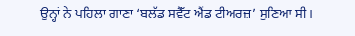ਉਨ੍ਹਾਂ ਨੇ ਪਹਿਲਾ ਗਾਣਾ ‘ਬਲੱਡ ਸਵੈੱਟ ਐਂਡ ਟੀਅਰਜ਼’ ਸੁਣਿਆ ਸੀ।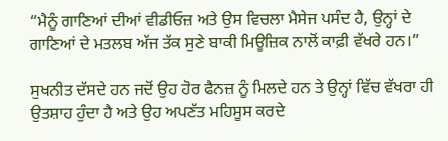“ਮੈਨੂੰ ਗਾਣਿਆਂ ਦੀਆਂ ਵੀਡੀਓਜ਼ ਅਤੇ ਉਸ ਵਿਚਲਾ ਮੈਸੇਜ ਪਸੰਦ ਹੈ, ਉਨ੍ਹਾਂ ਦੇ ਗਾਣਿਆਂ ਦੇ ਮਤਲਬ ਅੱਜ ਤੱਕ ਸੁਣੇ ਬਾਕੀ ਮਿਊਜ਼ਿਕ ਨਾਲੋਂ ਕਾਫ਼ੀ ਵੱਖਰੇ ਹਨ।”

ਸੁਖਨੀਤ ਦੱਸਦੇ ਹਨ ਜਦੋਂ ਉਹ ਹੋਰ ਫੈਨਜ਼ ਨੂੰ ਮਿਲਦੇ ਹਨ ਤੇ ਉਨ੍ਹਾਂ ਵਿੱਚ ਵੱਖਰਾ ਹੀ ਉਤਸ਼ਾਹ ਹੁੰਦਾ ਹੈ ਅਤੇ ਉਹ ਅਪਣੱਤ ਮਹਿਸੂਸ ਕਰਦੇ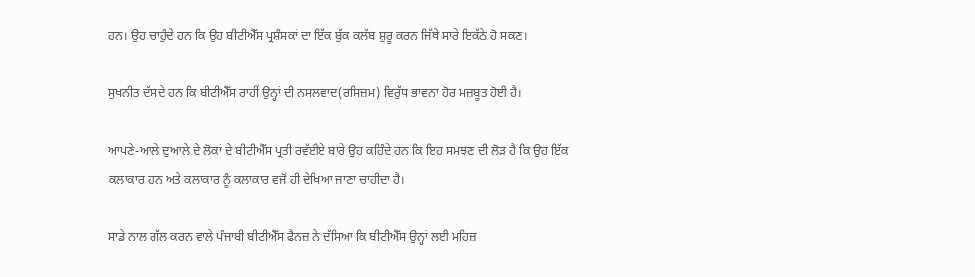ਹਨ। ਉਹ ਚਾਹੁੰਦੇ ਹਨ ਕਿ ਉਹ ਬੀਟੀਐੱਸ ਪ੍ਰਸ਼ੰਸਕਾਂ ਦਾ ਇੱਕ ਬੁੱਕ ਕਲੱਬ ਸ਼ੁਰੂ ਕਰਨ ਜਿੱਥੇ ਸਾਰੇ ਇਕੱਠੇ ਹੋ ਸਕਣ।

ਸੁਖਨੀਤ ਦੱਸਦੇ ਹਨ ਕਿ ਬੀਟੀਐੱਸ ਰਾਹੀਂ ਉਨ੍ਹਾਂ ਦੀ ਨਸਲਵਾਦ(ਰਸਿਜ਼ਮ) ਵਿਰੁੱਧ ਭਾਵਨਾ ਹੋਰ ਮਜ਼ਬੂਤ ਹੋਈ ਹੈ।

ਆਪਣੇ-ਆਲੇ ਦੁਆਲੇ ਦੇ ਲੋਕਾਂ ਦੇ ਬੀਟੀਐੱਸ ਪ੍ਰਤੀ ਰਵੱਈਏ ਬਾਰੇ ਉਹ ਕਹਿੰਦੇ ਹਨ ਕਿ ਇਹ ਸਮਝਣ ਦੀ ਲੋੜ ਹੈ ਕਿ ਉਹ ਇੱਕ ਕਲਾਕਾਰ ਹਨ ਅਤੇ ਕਲਾਕਾਰ ਨੂੰ ਕਲਾਕਾਰ ਵਜੋਂ ਹੀ ਦੇਖਿਆ ਜਾਣਾ ਚਾਹੀਦਾ ਹੈ।

ਸਾਡੇ ਨਾਲ ਗੱਲ ਕਰਨ ਵਾਲੇ ਪੰਜਾਬੀ ਬੀਟੀਐੱਸ ਫੈਨਜ਼ ਨੇ ਦੱਸਿਆ ਕਿ ਬੀਟੀਐੱਸ ਉਨ੍ਹਾਂ ਲਈ ਮਹਿਜ਼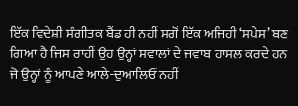ਇੱਕ ਵਿਦੇਸ਼ੀ ਸੰਗੀਤਕ ਬੈਂਡ ਹੀ ਨਹੀਂ ਸਗੋਂ ਇੱਕ ਅਜਿਹੀ ‘ਸਪੇਸ’ ਬਣ ਗਿਆ ਹੈ ਜਿਸ ਰਾਹੀਂ ਉਹ ਉਨ੍ਹਾਂ ਸਵਾਲਾਂ ਦੇ ਜਵਾਬ ਹਾਸਲ ਕਰਦੇ ਹਨ ਜੋ ਉਨ੍ਹਾਂ ਨੂੰ ਆਪਣੇ ਆਲੇ-ਦੁਆਲਿਓਂ ਨਹੀਂ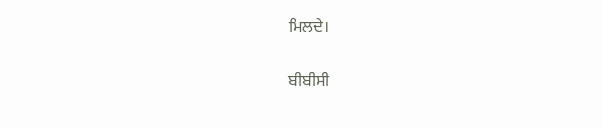ਮਿਲਦੇ।

ਬੀਬੀਸੀ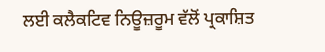ਲਈ ਕਲੈਕਟਿਵ ਨਿਊਜ਼ਰੂਮ ਵੱਲੋਂ ਪ੍ਰਕਾਸ਼ਿਤ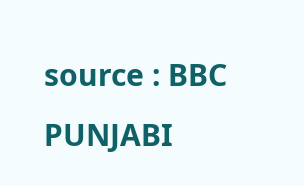source : BBC PUNJABI